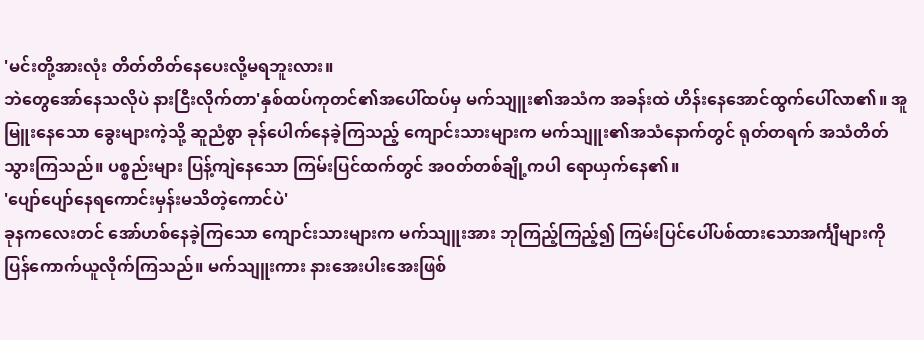'မင်းတို့အားလုံး တိတ်တိတ်နေပေးလို့မရဘူးလား။
ဘဲတွေအော်နေသလိုပဲ နားငြီးလိုက်တာ'နှစ်ထပ်ကုတင်၏အပေါ်ထပ်မှ မက်သျူး၏အသံက အခန်းထဲ ဟိန်းနေအောင်ထွက်ပေါ်လာ၏။ အူမြူးနေသော ခွေးများကဲ့သို့ ဆူညံစွာ ခုန်ပေါက်နေခဲ့ကြသည့် ကျောင်းသားများက မက်သျူး၏အသံနောက်တွင် ရုတ်တရက် အသံတိတ်သွားကြသည်။ ပစ္စည်းများ ပြန့်ကျဲနေသော ကြမ်းပြင်ထက်တွင် အဝတ်တစ်ချို့ကပါ ရောယှက်နေ၏။
'ပျော်ပျော်နေရကောင်းမှန်းမသိတဲ့ကောင်ပဲ'
ခုနကလေးတင် အော်ဟစ်နေခဲ့ကြသော ကျောင်းသားများက မက်သျူးအား ဘုကြည့်ကြည့်၍ ကြမ်းပြင်ပေါ်ပစ်ထားသောအင်္ကျီများကို ပြန်ကောက်ယူလိုက်ကြသည်။ မက်သျူးကား နားအေးပါးအေးဖြစ်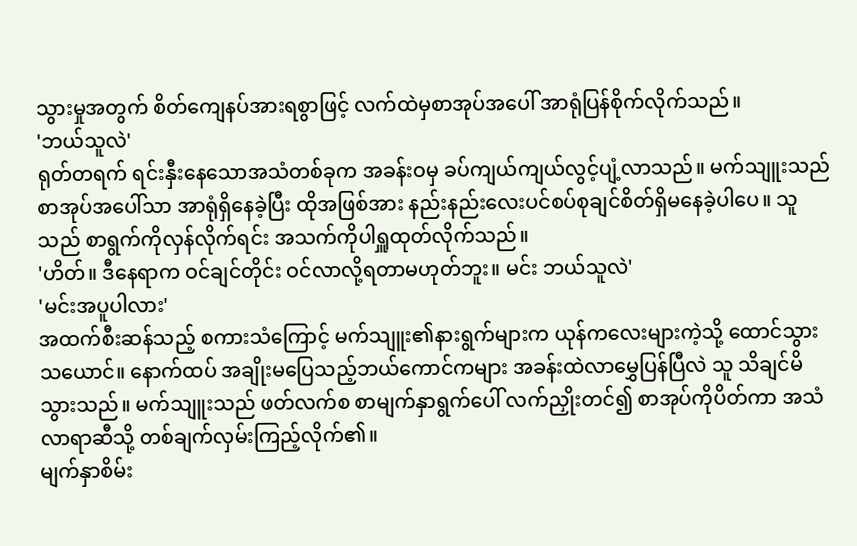သွားမှုအတွက် စိတ်ကျေနပ်အားရစွာဖြင့် လက်ထဲမှစာအုပ်အပေါ် အာရုံပြန်စိုက်လိုက်သည်။
'ဘယ်သူလဲ'
ရုတ်တရက် ရင်းနှီးနေသောအသံတစ်ခုက အခန်းဝမှ ခပ်ကျယ်ကျယ်လွင့်ပျံ့လာသည်။ မက်သျူးသည် စာအုပ်အပေါ်သာ အာရုံရှိနေခဲ့ပြီး ထိုအဖြစ်အား နည်းနည်းလေးပင်စပ်စုချင်စိတ်ရှိမနေခဲ့ပါပေ။ သူသည် စာရွက်ကိုလှန်လိုက်ရင်း အသက်ကိုပါရှူထုတ်လိုက်သည်။
'ဟိတ်။ ဒီနေရာက ဝင်ချင်တိုင်း ဝင်လာလို့ရတာမဟုတ်ဘူး။ မင်း ဘယ်သူလဲ'
'မင်းအပူပါလား'
အထက်စီးဆန်သည့် စကားသံကြောင့် မက်သျူး၏နားရွက်များက ယုန်ကလေးများကဲ့သို့ ထောင်သွားသယောင်။ နောက်ထပ် အချိုးမပြေသည့်ဘယ်ကောင်ကများ အခန်းထဲလာမွှေပြန်ပြီလဲ သူ သိချင်မိသွားသည်။ မက်သျူးသည် ဖတ်လက်စ စာမျက်နှာရွက်ပေါ် လက်ညှိုးတင်၍ စာအုပ်ကိုပိတ်ကာ အသံလာရာဆီသို့ တစ်ချက်လှမ်းကြည့်လိုက်၏။
မျက်နှာစိမ်း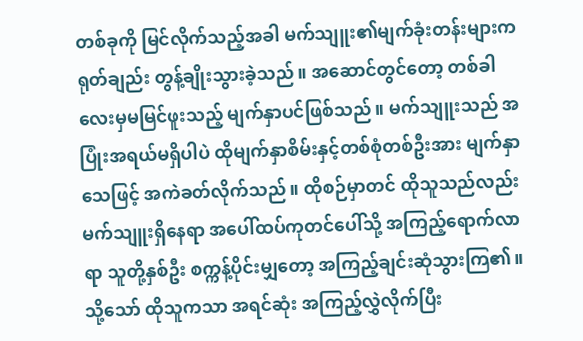တစ်ခုကို မြင်လိုက်သည့်အခါ မက်သျူး၏မျက်ခုံးတန်းများက ရုတ်ချည်း တွန့်ချိုးသွားခဲ့သည်။ အဆောင်တွင်တော့ တစ်ခါလေးမှမမြင်ဖူးသည့် မျက်နှာပင်ဖြစ်သည်။ မက်သျူးသည် အပြုံးအရယ်မရှိပါပဲ ထိုမျက်နှာစိမ်းနှင့်တစ်စုံတစ်ဦးအား မျက်နှာသေဖြင့် အကဲခတ်လိုက်သည်။ ထိုစဉ်မှာတင် ထိုသူသည်လည်း မက်သျူးရှိနေရာ အပေါ်ထပ်ကုတင်ပေါ်သို့ အကြည့်ရောက်လာရာ သူတို့နှစ်ဦး စက္ကန့်ပိုင်းမျှတော့ အကြည့်ချင်းဆုံသွားကြ၏။ သို့သော် ထိုသူကသာ အရင်ဆုံး အကြည့်လွှဲလိုက်ပြီး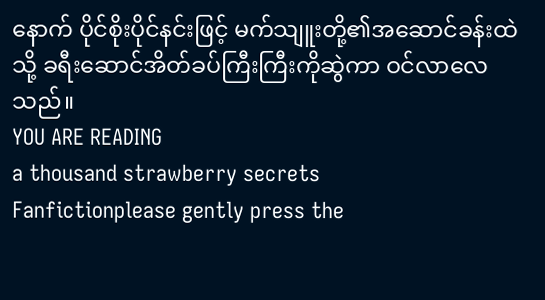နောက် ပိုင်စိုးပိုင်နင်းဖြင့် မက်သျူးတို့၏အဆောင်ခန်းထဲသို့ ခရီးဆောင်အိတ်ခပ်ကြီးကြီးကိုဆွဲကာ ဝင်လာလေသည်။
YOU ARE READING
a thousand strawberry secrets
Fanfictionplease gently press the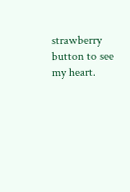strawberry button to see my heart.